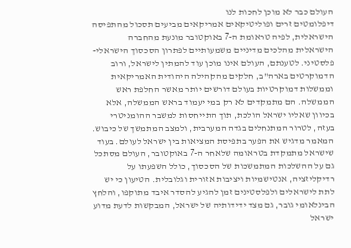העולם כבר לא מוכן לחכות לנו
דיפלומטים זרים ופוליטיקאים אמריקאים מביעים תסכול מהתפיסה הישראלית, לפיה טראומת ה-7 באוקטובר מונעת מהחברה הישראלית מהלכים מדיניים משמעותיים לפתרון הסכסוך הישראלי-פלסטיני. לטענתם, העולם אינו מוכן עוד להמתין לישראל, ורוב הדמוקרטים בארה"ב, חלקים מהקהילה היהודית האמריקאית וממשלות דמוקרטיות בעולם דורשים יותר מאשר החלפת ראש הממשלה. הם מתמקדים לא רק במי יעמוד בראש הממשלה, אלא בכיוון שאליו ישראל הולכת, תוך התייחסות למשבר ההומניטרי בעזה, לטרור המתנחלים בגדה המערבית, ולמצב המתמשך של כיבוש.
המאמר מדגיש את הפער בתפיסת המציאות בין ישראל לעולם. בעוד שישראל מתמקדת בטראומה שלאחר ה-7 באוקטובר, העולם מסתכל גם על ההשלכות המתמשכות של הסכסוך, כולל השפעתו על רדיקליזציה, אנטישמיות ויציבות אזורית וגלובלית. הטיעון כי יש לתת לישראלים ולפלסטינים זמן להגיע להסדר איבד מתוקפו, והלחץ הבינלאומי גובר, גם מצד ידידותיה של ישראל, המבקשות לדעת מדוע ישראל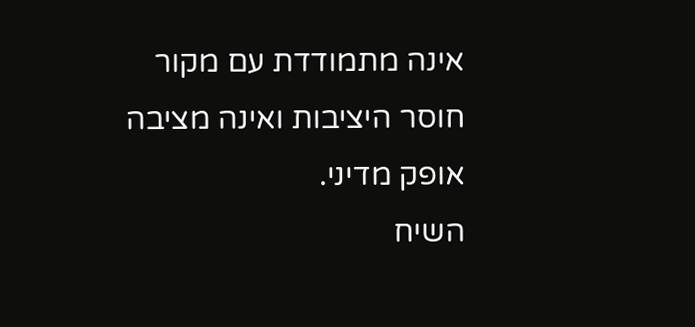אינה מתמודדת עם מקור חוסר היציבות ואינה מציבה אופק מדיני.
השיח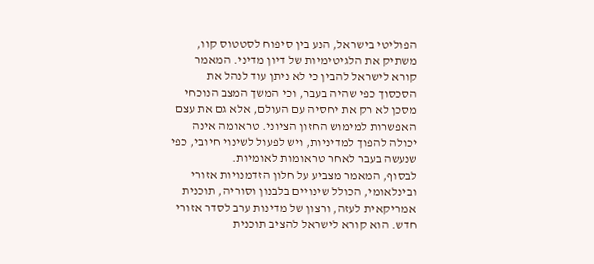הפוליטי בישראל, הנע בין סיפוח לסטטוס קוו, משתיק את הלגיטימיות של דיון מדיני. המאמר קורא לישראל להבין כי לא ניתן עוד לנהל את הסכסוך כפי שהיה בעבר, וכי המשך המצב הנוכחי מסכן לא רק את יחסיה עם העולם, אלא גם את עצם האפשרות למימוש החזון הציוני. טראומה אינה יכולה להפוך למדיניות, ויש לפעול לשינוי חיובי, כפי שנעשה בעבר לאחר טראומות לאומיות.
לבסוף, המאמר מצביע על חלון הזדמנויות אזורי ובינלאומי, הכולל שינויים בלבנון וסוריה, תוכנית אמריקאית לעזה, ורצון של מדינות ערב לסדר אזורי חדש. הוא קורא לישראל להציב תוכנית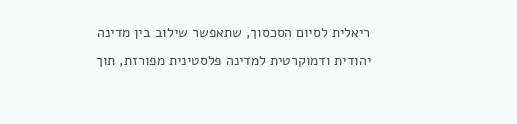ריאלית לסיום הסכסוך, שתאפשר שילוב בין מדינה יהודית ודמוקרטית למדינה פלסטינית מפורזת, תוך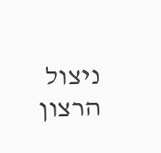ניצול הרצון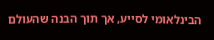הבינלאומי לסייע, אך תוך הבנה שהעולם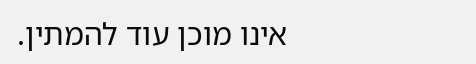אינו מוכן עוד להמתין.